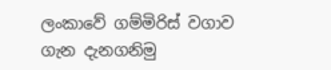ලංකාවේ ගම්මිරිස් වගාව ගැන දැනගනිමු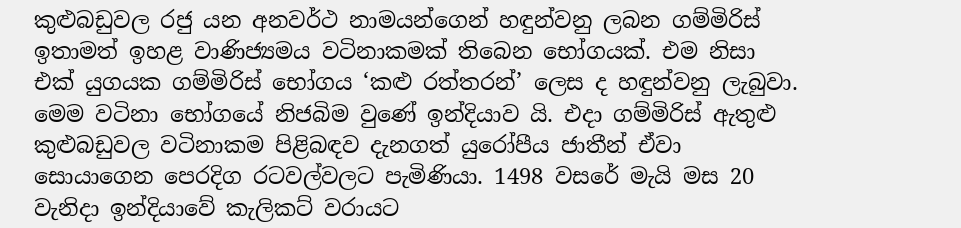කුළුබඩුවල රජු යන අනවර්ථ නාමයන්ගෙන් හඳුන්වනු ලබන ගම්මිරිස් ඉතාමත් ඉහළ වාණිජ්‍යමය වටිනාකමක් තිබෙන භෝගයක්. එම නිසා එක් යුගයක ගම්මිරිස් භෝගය ‘කළු රත්තරන්’ ලෙස ද හඳුන්වනු ලැබුවා. මෙම වටිනා භෝගයේ නිජබිම වුණේ ඉන්දියාව යි. එදා ගම්මිරිස් ඇතුළු කුළුබඩුවල වටිනාකම පිළිබඳව දැනගත් යුරෝපීය ජාතීන් ඒවා සොයාගෙන පෙරදිග රටවල්වලට පැමිණියා. 1498 වසරේ මැයි මස 20 වැනිදා ඉන්දියාවේ කැලිකට් වරායට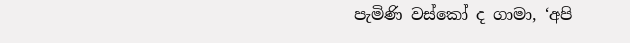පැමිණි වස්කෝ ද ගාමා, ‘අපි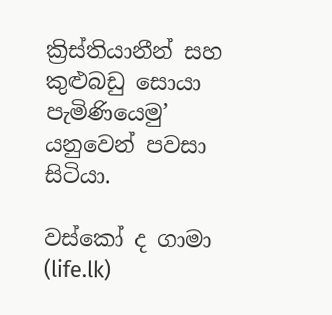ක්‍රිස්තියානීන් සහ කුළුබඩු සොයා පැමිණියෙමු’ යනුවෙන් පවසා සිටියා.

වස්කෝ ද ගාමා (life.lk)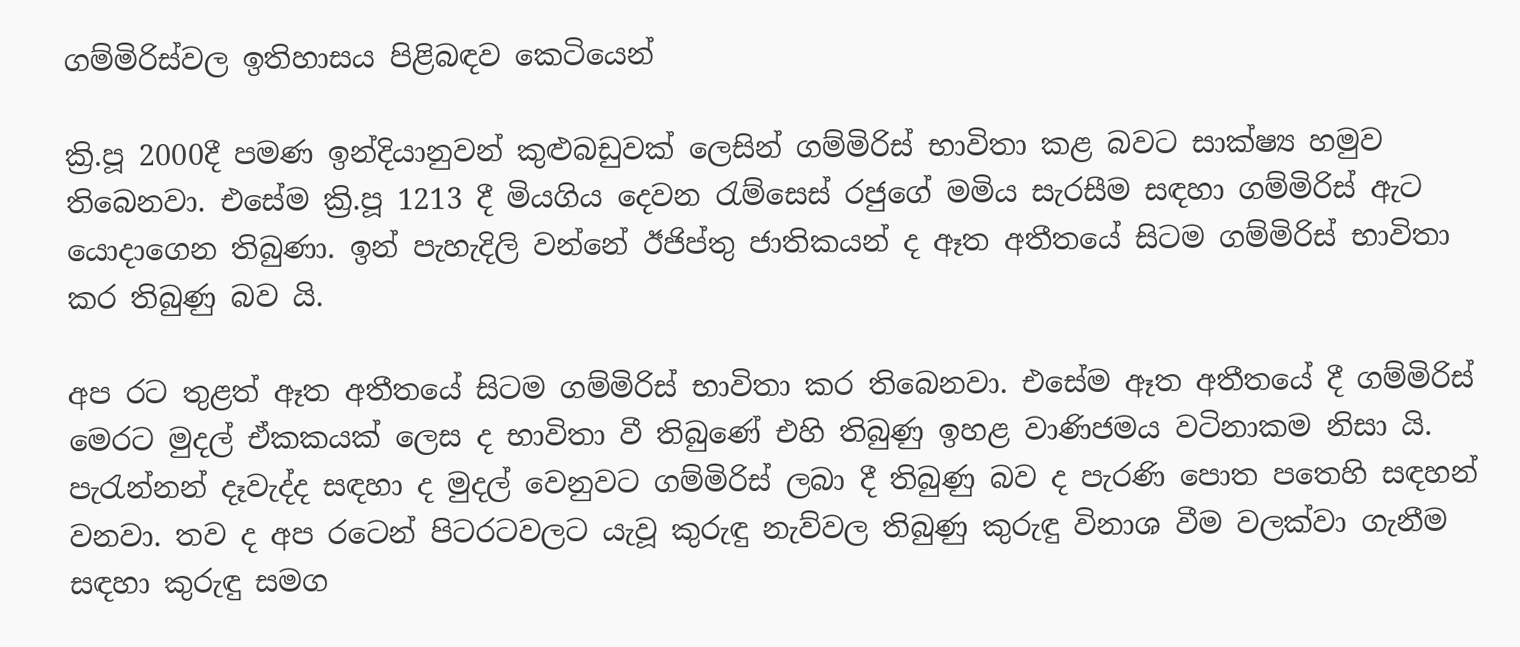ගම්මිරිස්වල ඉතිහාසය පිළිබඳව කෙටියෙන්

ක්‍රි.පූ 2000දී පමණ ඉන්දියානුවන් කුළුබඩුවක් ලෙසින් ගම්මිරිස් භාවිතා කළ බවට සාක්ෂ්‍ය හමුව තිබෙනවා. එසේම ක්‍රි.පූ 1213 දී මියගිය දෙවන රැම්සෙස් රජුගේ මමිය සැරසීම සඳහා ගම්මිරිස් ඇට යොදාගෙන තිබුණා. ඉන් පැහැදිලි වන්නේ ඊජිප්තු ජාතිකයන් ද ඈත අතීතයේ සිටම ගම්මිරිස් භාවිතා කර තිබුණු බව යි.

අප රට තුළත් ඈත අතීතයේ සිටම ගම්මිරිස් භාවිතා කර තිබෙනවා. එසේම ඈත අතීතයේ දී ගම්මිරිස් මෙරට මුදල් ඒකකයක් ලෙස ද භාවිතා වී තිබුණේ එහි තිබුණු ඉහළ වාණිජමය වටිනාකම නිසා යි. පැරැන්නන් දෑවැද්ද සඳහා ද මුදල් වෙනුවට ගම්මිරිස් ලබා දී තිබුණු බව ද පැරණි පොත පතෙහි සඳහන් වනවා. තව ද අප රටෙන් පිටරටවලට යැවූ කුරුඳු නැව්වල තිබුණු කුරුඳු විනාශ වීම වලක්වා ගැනීම සඳහා කුරුඳු සමග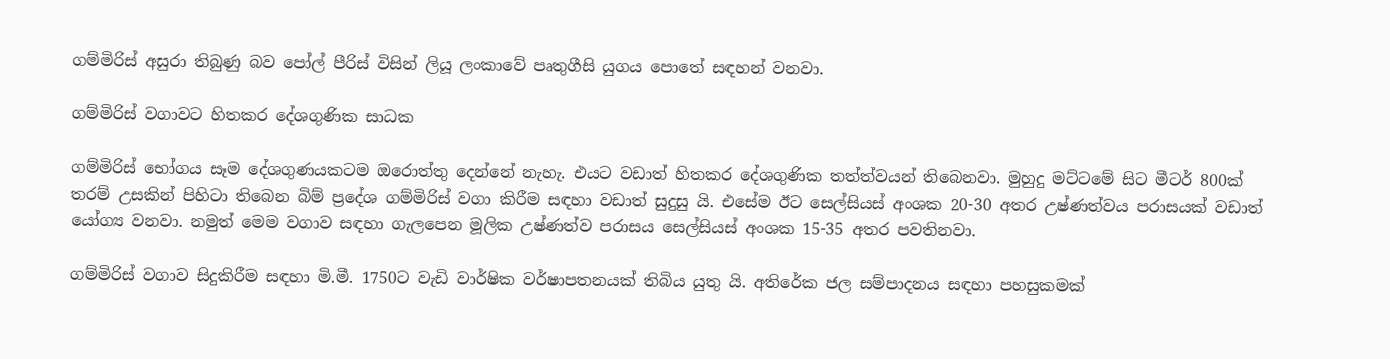ගම්මිරිස් අසුරා තිබුණු බව පෝල් පීරිස් විසින් ලියූ ලංකාවේ පෘතුගීසි යුගය පොතේ සඳහන් වනවා.

ගම්මිරිස් වගාවට හිතකර දේශගුණික සාධක

ගම්මිරිස් භෝගය සෑම දේශගුණයකටම ඔරොත්තු දෙන්නේ නැහැ. එයට වඩාත් හිතකර දේශගුණික තත්ත්වයන් තිබෙනවා. මුහුදු මට්ටමේ සිට මීටර් 800ක් තරම් උසකින් පිහිටා තිබෙන බිම් ප්‍රදේශ ගම්මිරිස් වගා කිරීම සඳහා වඩාත් සුදුසු යි. එසේම ඊට සෙල්සියස් අංශක 20-30 අතර උෂ්ණත්වය පරාසයක් වඩාත් යෝග්‍ය වනවා. නමුත් මෙම වගාව සඳහා ගැලපෙන මූලික උෂ්ණත්ව පරාසය සෙල්සියස් අංශක 15-35 අතර පවතිනවා.

ගම්මිරිස් වගාව සිදුකිරීම සඳහා මි.මී. 1750ට වැඩි වාර්ෂික වර්ෂාපතනයක් තිබිය යුතු යි. අතිරේක ජල සම්පාදනය සඳහා පහසුකමක්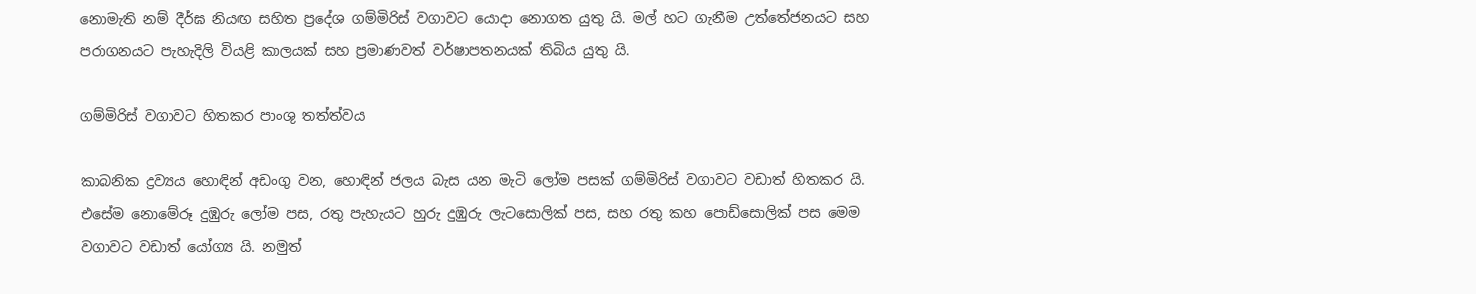නොමැති නම් දීර්ඝ නියඟ සහිත ප්‍රදේශ ගම්මිරිස් වගාවට යොදා නොගත යුතු යි. මල් හට ගැනීම උත්තේජනයට සහ පරාගනයට පැහැදිලි වියළි කාලයක් සහ ප්‍රමාණවත් වර්ෂාපතනයක් තිබිය යුතු යි.

ගම්මිරිස් වගාවට හිතකර පාංශු තත්ත්වය

කාබනික ද්‍රව්‍යය හොඳින් අඩංගු වන, හොඳින් ජලය බැස යන මැටි ලෝම පසක් ගම්මිරිස් වගාවට වඩාත් හිතකර යි. එසේම නොමේරූ දුඹුරු ලෝම පස, රතු පැහැයට හුරු දුඹුරු ලැටසොලික් පස, සහ රතු කහ පොඩ්සොලික් පස මෙම වගාවට වඩාත් යෝග්‍ය යි. නමුත්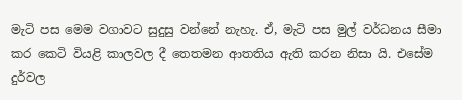මැටි පස මෙම වගාවට සුදුසු වන්නේ නැහැ. ඒ, මැටි පස මුල් වර්ධනය සීමා කර කෙටි වියළි කාලවල දී තෙතමන ආතතිය ඇති කරන නිසා යි. එසේම දුර්වල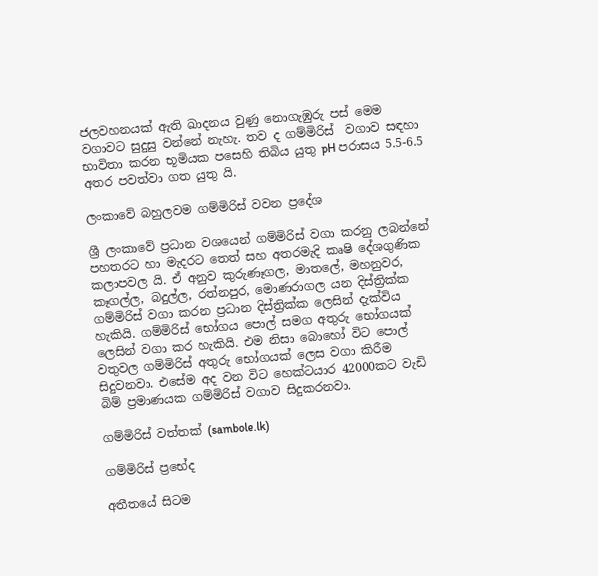ජලවහනයක් ඇති ඛාදනය වුණු නොගැඹුරු පස් මෙම වගාවට සුදුසු වන්නේ නැහැ. තව ද ගම්මිරිස්  වගාව සඳහා භාවිතා කරන භූමියක පසෙහි තිබිය යුතු pH පරාසය 5.5-6.5 අතර පවත්වා ගත යුතු යි.

ලංකාවේ බහුලවම ගම්මිරිස් වවන ප්‍රදේශ

ශ්‍රී ලංකාවේ ප්‍රධාන වශයෙන් ගම්මිරිස් වගා කරනු ලබන්නේ පහතරට හා මැදරට තෙත් සහ අතරමැදි කෘෂි දේශගුණික කලාපවල යි. ඒ අනුව කුරුණෑගල, මාතලේ, මහනුවර, කෑගල්ල, බදුල්ල, රත්නපුර, මොණරාගල යන දිස්ත්‍රික්ක ගම්මිරිස් වගා කරන ප්‍රධාන දිස්ත්‍රික්ක ලෙසින් දැක්විය හැකියි. ගම්මිරිස් භෝගය පොල් සමග අතුරු භෝගයක් ලෙසින් වගා කර හැකියි. එම නිසා බොහෝ විට පොල් වතුවල ගම්මිරිස් අතුරු භෝගයක් ලෙස වගා කිරීම සිදුවනවා. එසේම අද වන විට හෙක්ටයාර 42000කට වැඩි බිම් ප්‍රමාණයක ගම්මිරිස් වගාව සිදුකරනවා.

ගම්මිරිස් වත්තක් (sambole.lk)

ගම්මිරිස් ප්‍රභේද

අතීතයේ සිටම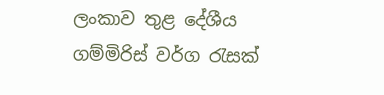ලංකාව තුළ දේශීය ගම්මිරිස් වර්ග රැසක්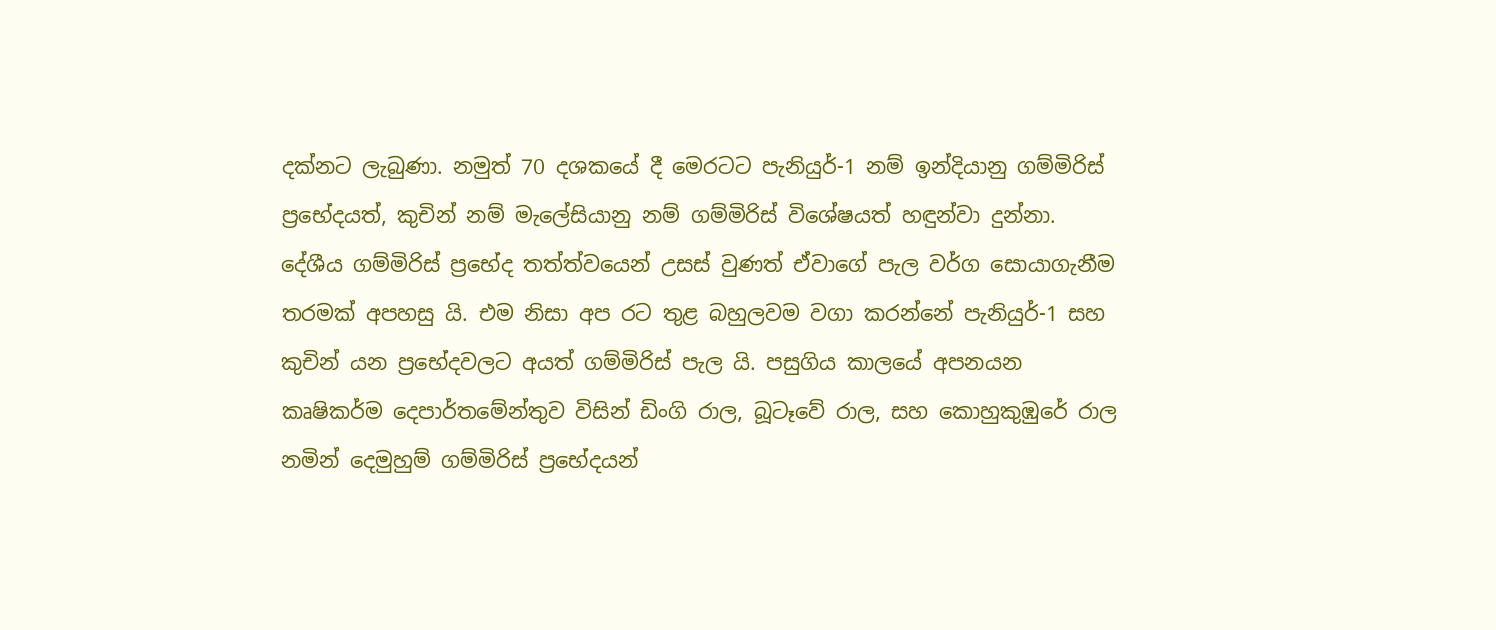දක්නට ලැබුණා. නමුත් 70 දශකයේ දී මෙරටට පැනියුර්-1 නම් ඉන්දියානු ගම්මිරිස් ප්‍රභේදයත්, කුචින් නම් මැලේසියානු නම් ගම්මිරිස් විශේෂයත් හඳුන්වා දුන්නා. දේශීය ගම්මිරිස් ප්‍රභේද තත්ත්වයෙන් උසස් වුණත් ඒවාගේ පැල වර්ග සොයාගැනීම තරමක් අපහසු යි. එම නිසා අප රට තුළ බහුලවම වගා කරන්නේ පැනියුර්-1 සහ කුචින් යන ප්‍රභේදවලට අයත් ගම්මිරිස් පැල යි. පසුගිය කාලයේ අපනයන කෘෂිකර්ම දෙපාර්තමේන්තුව විසින් ඩිංගි රාල, බූටෑවේ රාල, සහ කොහුකුඹුරේ රාල නමින් දෙමුහුම් ගම්මිරිස් ප්‍රභේදයන්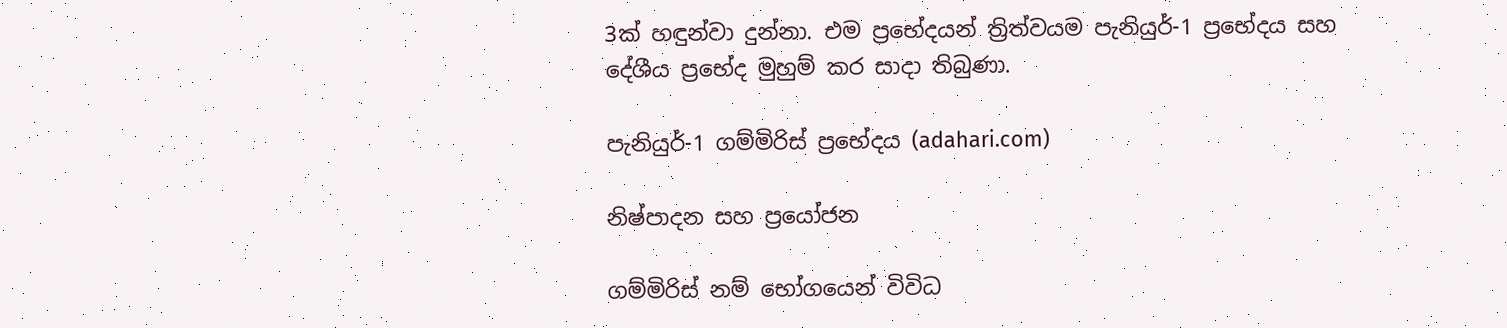3ක් හඳුන්වා දුන්නා. එම ප්‍රභේදයන් ත්‍රිත්වයම පැනියුර්-1 ප්‍රභේදය සහ දේශීය ප්‍රභේද මුහුම් කර සාදා තිබුණා.

පැනියුර්-1 ගම්මිරිස් ප්‍රභේදය (adahari.com)

නිෂ්පාදන සහ ප්‍රයෝජන

ගම්මිරිස් නම් භෝගයෙන් විවිධ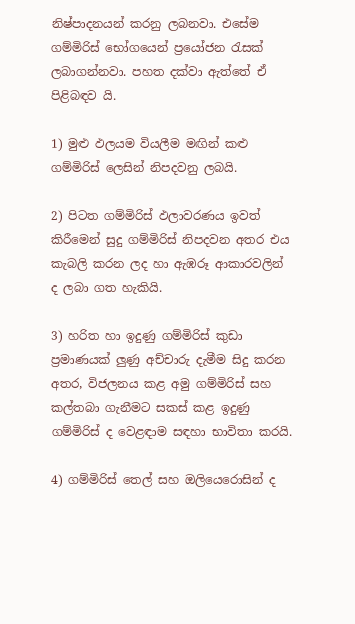නිෂ්පාදනයන් කරනු ලබනවා. එසේම ගම්මිරිස් භෝගයෙන් ප්‍රයෝජන රැසක් ලබාගන්නවා. පහත දක්වා ඇත්තේ ඒ පිළිබඳව යි.

1) මුළු ඵලයම වියලීම මඟින් කළු ගම්මිරිස් ලෙසින් නිපදවනු ලබයි.

2) පිටත ගම්මිරිස් ඵලාවරණය ඉවත් කිරීමෙන් සුදු ගම්මිරිස් නිපදවන අතර එය කැබලි කරන ලද හා ඇඹරූ ආකාරවලින් ද ලබා ගත හැකියි.

3) හරිත හා ඉදුණු ගම්මිරිස් කුඩා ප්‍රමාණයක් ලුණු අච්චාරු දැමීම සිදු කරන අතර, විජලනය කළ අමු ගම්මිරිස් සහ කල්තබා ගැනීමට සකස් කළ ඉදුණු ගම්මිරිස් ද වෙළඳාම සඳහා භාවිතා කරයි.

4) ගම්මිරිස් තෙල් සහ ඔලියෙරොසින් ද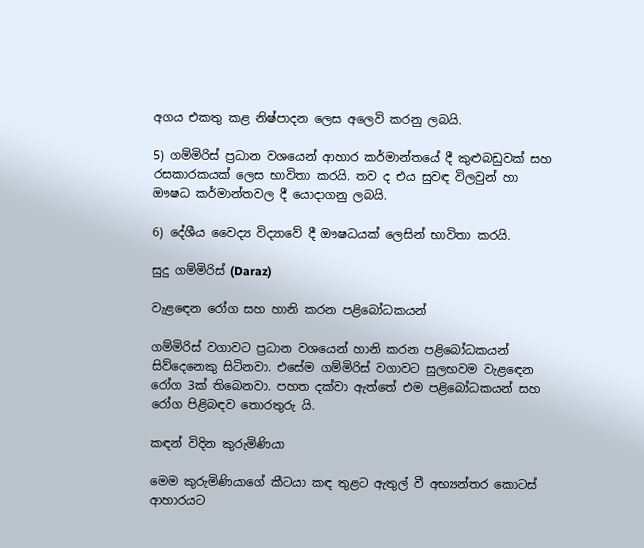අගය එකතු කළ නිෂ්පාදන ලෙස අලෙවි කරනු ලබයි.

5) ගම්මිරිස් ප්‍රධාන වශයෙන් ආහාර කර්මාන්තයේ දී කුළුබඩුවක් සහ රසකාරකයක් ලෙස භාවිතා කරයි. තව ද එය සුවඳ විලවුන් හා ඖෂධ කර්මාන්තවල දී යොදාගනු ලබයි.

6) දේශීය වෛද්‍ය විද්‍යාවේ දී ඖෂධයක් ලෙසින් භාවිතා කරයි.

සුදු ගම්මිරිස් (Daraz)

වැළඳෙන රෝග සහ හානි කරන පළිබෝධකයන්

ගම්මිරිස් වගාවට ප්‍රධාන වශයෙන් හානි කරන පළිබෝධකයන් සිව්දෙනෙකු සිටිනවා. එසේම ගම්මිරිස් වගාවට සුලභවම වැළඳෙන රෝග 3ක් තිබෙනවා. පහත දක්වා ඇත්තේ එම පළිබෝධකයන් සහ රෝග පිළිබඳව තොරතුරු යි.

කඳන් විදින කුරුමිණියා

මෙම කුරුමිණියාගේ කීටයා කඳ තුළට ඇතුල් වී අභ්‍යන්තර කොටස් ආහාරයට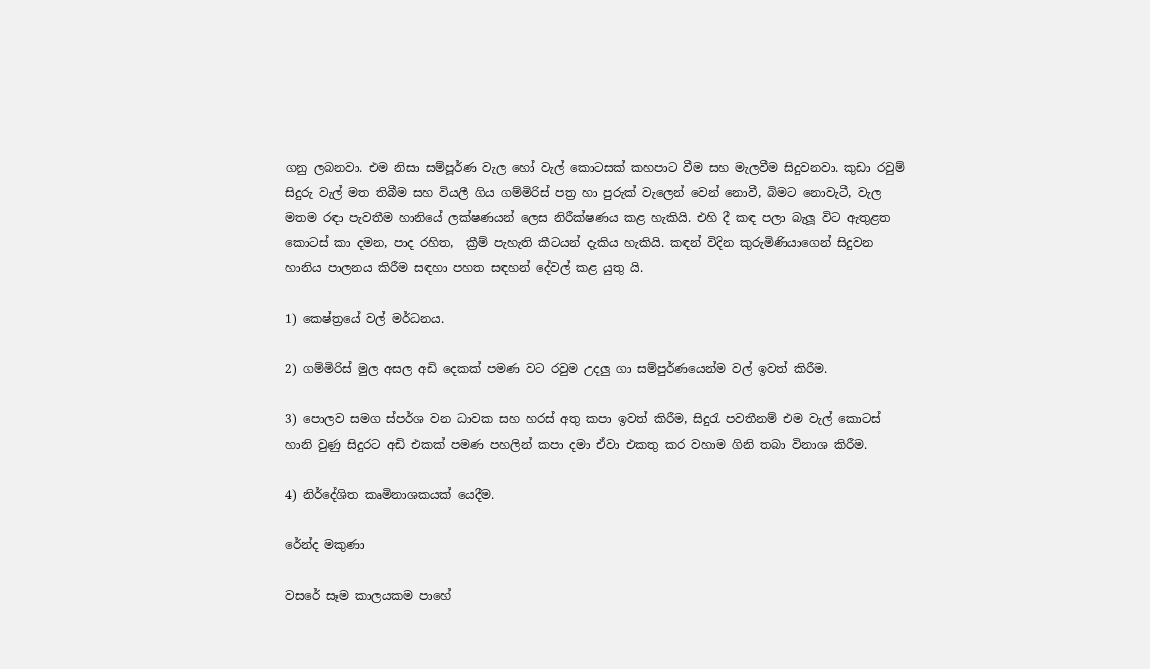ගනු ලබනවා. එම නිසා සම්පූර්ණ වැල හෝ වැල් කොටසක් කහපාට වීම සහ මැලවීම සිදුවනවා. කුඩා රවුම් සිදුරු වැල් මත තිබීම සහ වියලී ගිය ගම්මිරිස් පත්‍ර හා පුරුක් වැලෙන් වෙන් නොවී, බිමට නොවැටී, වැල මතම රඳා පැවතීම හානියේ ලක්ෂණයන් ලෙස නිරීක්ෂණය කළ හැකියි. එහි දී කඳ පලා බැලූ විට ඇතුළත කොටස් කා දමන, පාද රහිත,  ක්‍රීම් පැහැති කීටයන් දැකිය හැකියි. කඳන් විදින කුරුමිණියාගෙන් සිදුවන හානිය පාලනය කිරීම සඳහා පහත සඳහන් දේවල් කළ යුතු යි.

1) කෙෂ්ත්‍රයේ වල් මර්ධනය.

2) ගම්මිරිස් මුල අසල අඩි දෙකක් පමණ වට රවුම උදලු ගා සම්පුර්ණයෙන්ම වල් ඉවත් කිරීම.

3) පොලව සමග ස්පර්ශ වන ධාවක සහ හරස් අතු කපා ඉවත් කිරීම, සිදුරැ පවතීනම් එම වැල් කොටස් හානි වුණු සිදුරට අඩි එකක් පමණ පහලින් කපා දමා ඒවා එකතු කර වහාම ගිනි තබා විනාශ කිරීම.

4) නිර්දේශිත කෘමිනාශකයක් යෙදීම.

රේන්ද මකුණා

වසරේ සෑම කාලයකම පාහේ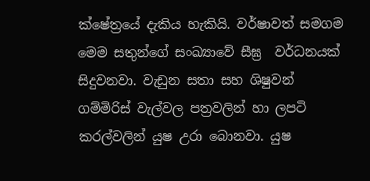ක්ෂේත්‍රයේ දැකිය හැකියි. වර්ෂාවත් සමගම මෙම සතුන්ගේ සංඛ්‍යාවේ සීඝ්‍ර  වර්ධනයක් සිදුවනවා. වැඩුන සතා සහ ශිෂුවන් ගම්මිරිස් වැල්වල පත්‍රවලින් හා ලපටි කරල්වලින් යුෂ උරා බොනවා. යුෂ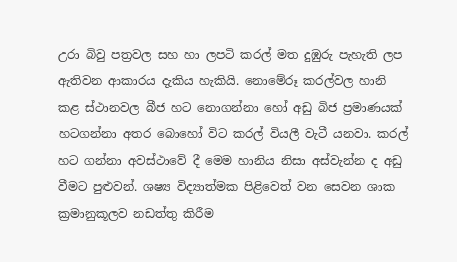උරා බිවු පත්‍රවල සහ හා ලපටි කරල් මත දුඹුරු පැහැති ලප ඇතිවන ආකාරය දැකිය හැකියි. නොමේරූ කරල්වල හානි කළ ස්ථානවල බීජ හට නොගන්නා හෝ අඩු බිජ ප්‍රමාණයක් හටගන්නා අතර බොහෝ විට කරල් වියලී වැටී යනවා. කරල් හට ගන්නා අවස්ථාවේ දී මෙම හානිය නිසා අස්වැන්න ද අඩු වීමට පුළුවන්. ශෂ්‍ය විද්‍යාත්මක පිළිවෙත් වන සෙවන ශාක ක්‍රමානුකූලව නඩත්තු කිරීම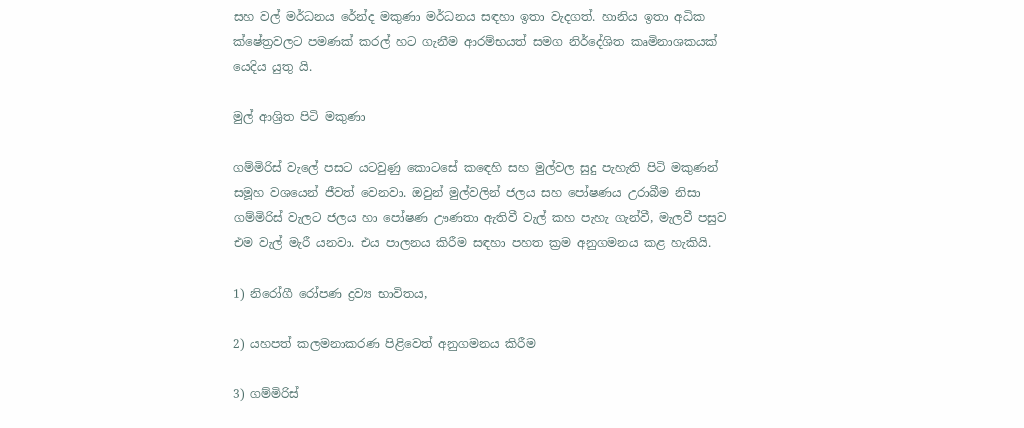සහ වල් මර්ධනය රේන්ද මකුණා මර්ධනය සඳහා ඉතා වැදගත්. හානිය ඉතා අධික ක්ෂේත්‍රවලට පමණක් කරල් හට ගැනීම ආරම්භයත් සමග නිර්දේශිත කෘමිනාශකයක් යෙදිය යුතු යි.

මුල් ආශ්‍රිත පිටි මකුණා

ගම්මිරිස් වැලේ පසට යටවුණු කොටසේ කඳෙහි සහ මුල්වල සුදු පැහැති පිටි මකුණන් සමූහ වශයෙන් ජීවත් වෙනවා. ඔවුන් මුල්වලින් ජලය සහ පෝෂණය උරාබීම නිසා ගම්මිරිස් වැලට ජලය හා පෝෂණ ඌණතා ඇතිවී වැල් කහ පැහැ ගැන්වී, මැලවී පසුව එම වැල් මැරී යනවා. එය පාලනය කිරීම සඳහා පහත ක්‍රම අනුගමනය කළ හැකියි.

1) නිරෝගී රෝපණ ද්‍රව්‍ය භාවිතය,

2) යහපත් කලමනාකරණ පිළිවෙත් අනුගමනය කිරීම

3) ගම්මිරිස්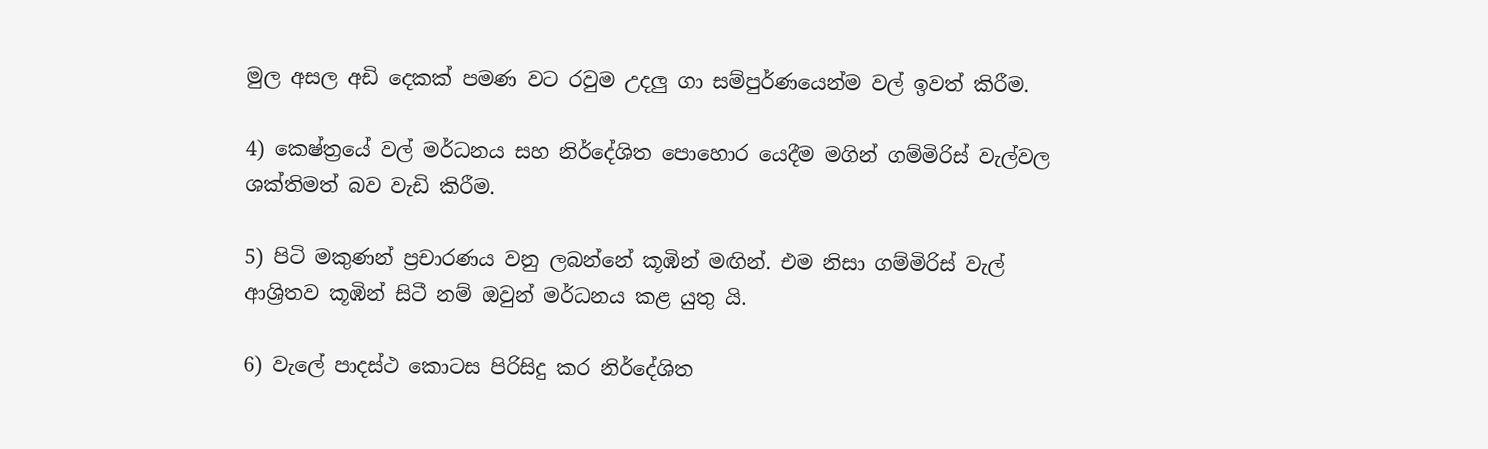මුල අසල අඩි දෙකක් පමණ වට රවුම උදලු ගා සම්පුර්ණයෙන්ම වල් ඉවත් කිරීම.

4) කෙෂ්ත්‍රයේ වල් මර්ධනය සහ නිර්දේශිත පොහොර යෙදීම මගින් ගම්මිරිස් වැල්වල ශක්තිමත් බව වැඩි කිරීම.

5) පිටි මකුණන් ප්‍රචාරණය වනු ලබන්නේ කූඹින් මඟින්. එම නිසා ගම්මිරිස් වැල් ආශ්‍රිතව කූඹින් සිටී නම් ඔවුන් මර්ධනය කළ යුතු යි.

6) වැලේ පාදස්ථ කොටස පිරිසිදු කර නිර්දේශිත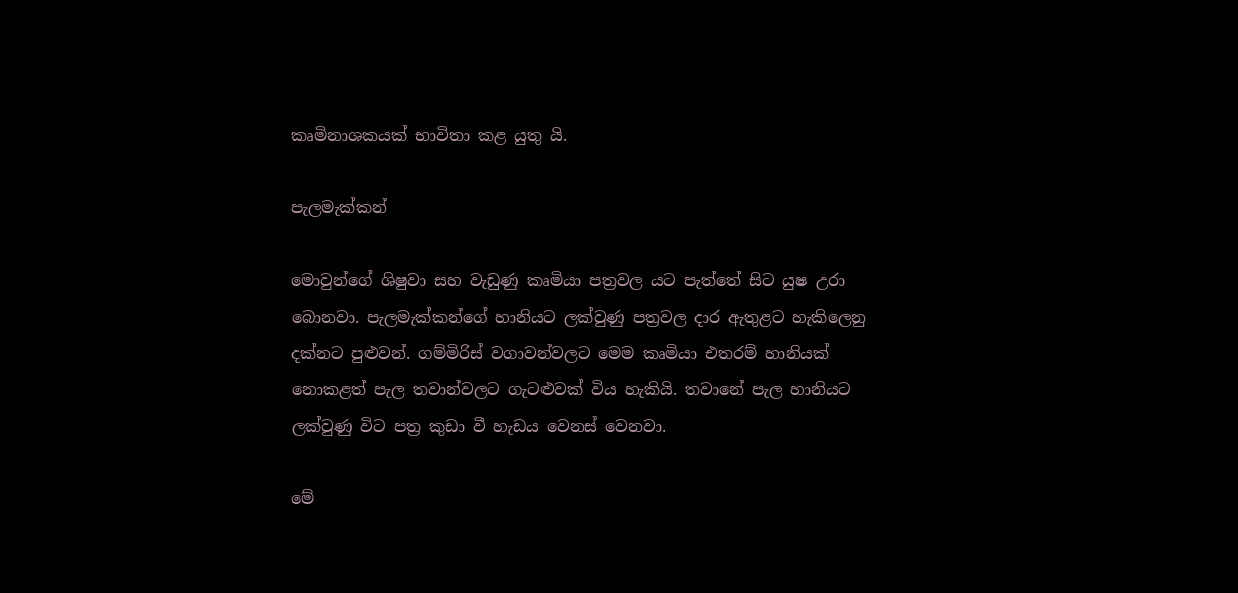කෘමිනාශකයක් භාවිතා කළ යුතු යි.

පැලමැක්කන්

මොවුන්ගේ ශිෂුවා සහ වැඩුණු කෘමියා පත්‍රවල යට පැත්තේ සිට යුෂ උරා බොනවා. පැලමැක්කන්ගේ හානියට ලක්වුණු පත්‍රවල දාර ඇතුළට හැකිලෙනු දක්නට පුළුවන්. ගම්මිරිස් වගාවන්වලට මෙම කෘමියා එතරම් හානියක් නොකළත් පැල තවාන්වලට ගැටළුවක් විය හැකියි. තවානේ පැල හානියට ලක්වුණු විට පත්‍ර කුඩා වී හැඩය වෙනස් වෙනවා.

මේ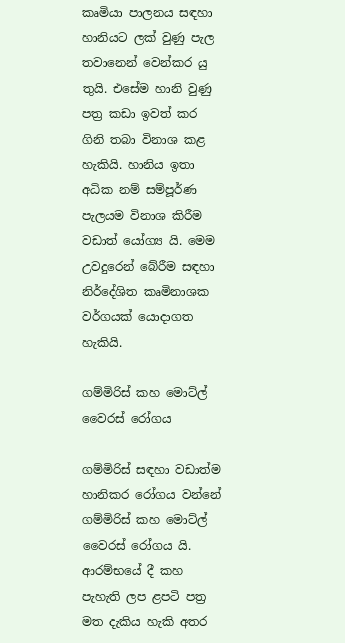කෘමියා පාලනය සඳහා හානියට ලක් වුණු පැල තවානෙන් වෙන්කර යු තුයි. එසේම හානි වුණු පත්‍ර කඩා ඉවත් කර ගිනි තබා විනාශ කළ හැකියි. හානිය ඉතා අධික නම් සම්පූර්ණ පැලයම විනාශ කිරීම වඩාත් යෝග්‍ය යි. මෙම උවදුරෙන් බේරීම සඳහා නිර්දේශිත කෘමිනාශක වර්ගයක් යොදාගත හැකියි.

ගම්මිරිස් කහ මොට්ල් වෛරස් රෝගය

ගම්මිරිස් සඳහා වඩාත්ම හානිකර රෝගය වන්නේ ගම්මිරිස් කහ මොට්ල් වෛරස් රෝගය යි. ආරම්භයේ දී කහ පැහැති ලප ළපටි පත්‍ර මත දැකිය හැකි අතර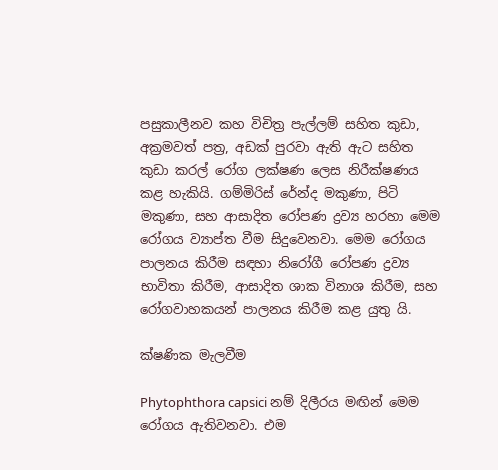පසුකාලීනව කහ විචිත්‍ර පැල්ලම් සහිත කුඩා, අක්‍රමවත් පත්‍ර, අඩක් පුරවා ඇති ඇට සහිත කුඩා කරල් රෝග ලක්ෂණ ලෙස නිරීක්ෂණය කළ හැකියි. ගම්මිරිස් රේන්ද මකුණා, පිටි මකුණා, සහ ආසාදිත රෝපණ ද්‍රව්‍ය හරහා මෙම රෝගය ව්‍යාප්ත වීම සිදුවෙනවා. මෙම රෝගය පාලනය කිරීම සඳහා නිරෝගී රෝපණ ද්‍රව්‍ය භාවිතා කිරීම, ආසාදිත ශාක විනාශ කිරීම, සහ රෝගවාහකයන් පාලනය කිරීම කළ යුතු යි.

ක්ෂණික මැලවීම

Phytophthora capsici නම් දිලීරය මඟින් මෙම රෝගය ඇතිවනවා. එම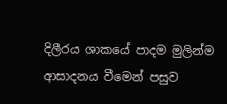දිලීරය ශාකයේ පාදම මුලින්ම ආසාදනය වීමෙන් පසුව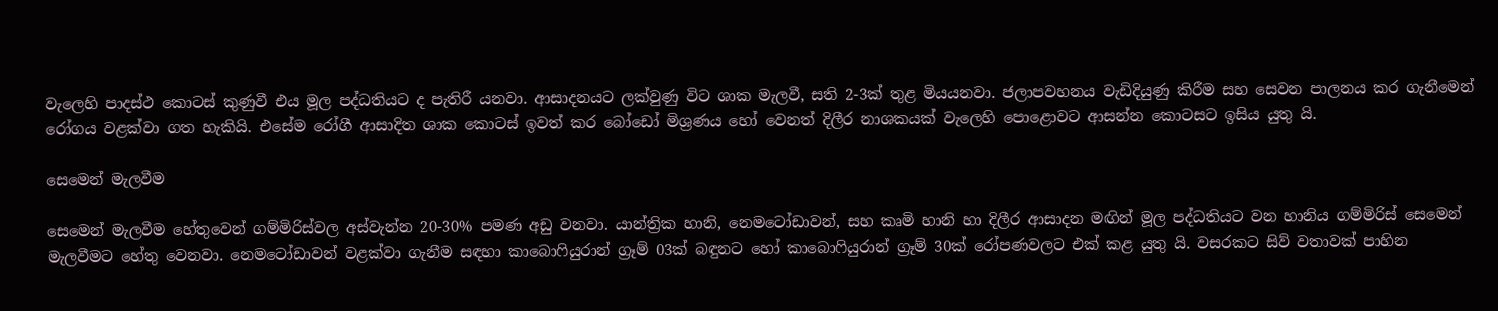වැලෙහි පාදස්ථ කොටස් කුණුවී එය මූල පද්ධතියට ද පැතිරී යනවා. ආසාදනයට ලක්වුණු විට ශාක මැලවී, සති 2-3ක් තුළ මියයනවා. ජලාපවහනය වැඩිදියුණු කිරීම සහ සෙවන පාලනය කර ගැනීමෙන් රෝගය වළක්වා ගත හැකියි. එසේම රෝගී ආසාදිත ශාක කොටස් ඉවත් කර බෝඩෝ මිශ්‍රණය හෝ වෙනත් දිලීර නාශකයක් වැලෙහි පොළොවට ආසන්න කොටසට ඉසිය යුතු යි.

සෙමෙන් මැලවීම

සෙමෙන් මැලවීම හේතුවෙන් ගම්මිරිස්වල අස්වැන්න 20-30% පමණ අඩු වනවා. යාන්ත්‍රික හානි, නෙමටෝඩාවන්, සහ කෘමි හානි හා දිලීර ආසාදන මඟින් මූල පද්ධතියට වන හානිය ගම්මිරිස් සෙමෙන් මැලවීමට හේතු වෙනවා. නෙමටෝඩාවන් වළක්වා ගැනීම සඳහා කාබොෆියුරාන් ග්‍රෑම් 03ක් බඳුනට හෝ කාබොෆියුරාන් ග්‍රෑම් 30ක් රෝපණවලට එක් කළ යුතු යි. වසරකට සිව් වතාවක් පාහින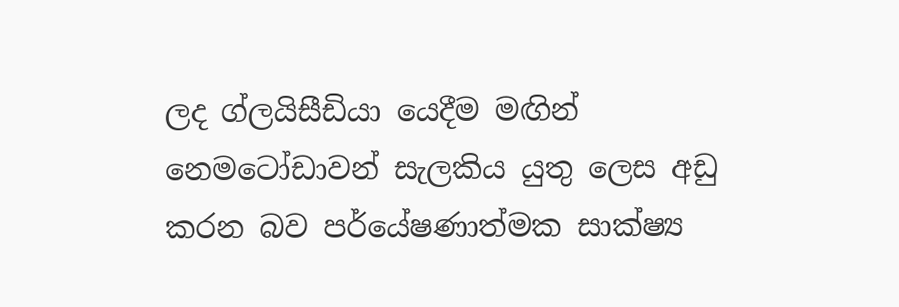ලද ග්ලයිසීඩියා යෙදීම මඟින් නෙමටෝඩාවන් සැලකිය යුතු ලෙස අඩු කරන බව පර්යේෂණාත්මක සාක්ෂ්‍ය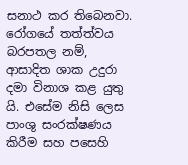සනාථ කර තිබෙනවා. රෝගයේ තත්ත්වය බරපතල නම්, ආසාදිත ශාක උදුරා දමා විනාශ කළ යුතු යි. එසේම නිසි ලෙස පාංශු සංරක්ෂණය කිරීම සහ පසෙහි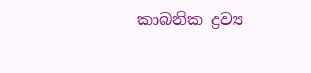කාබනික ද්‍රව්‍ය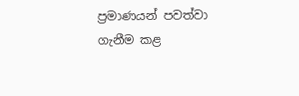ප්‍රමාණයන් පවත්වා ගැනීම කළ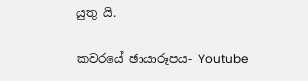යුතු යි.

කවරයේ ඡායාරූපය- Youtube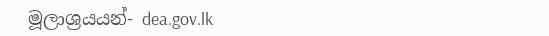මූලාශ්‍රයයන්- dea.gov.lk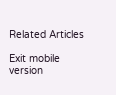Related Articles

Exit mobile version